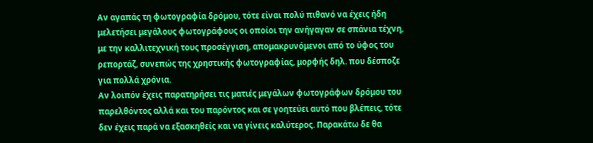Αν αγαπάς τη φωτογραφία δρόμου, τότε είναι πολύ πιθανό να έχεις ήδη μελετήσει μεγάλους φωτογράφους οι οποίοι την ανήγαγαν σε σπάνια τέχνη, με την καλλιτεχνική τους προσέγγιση, απομακρυνόμενοι από το ύφος του ρεπορτάζ, συνεπώς της χρηστικής φωτογραφίας, μορφής δηλ. που δέσποζε για πολλά χρόνια.
Αν λοιπόν έχεις παρατηρήσει τις ματιές μεγάλων φωτογράφων δρόμου του παρελθόντος αλλά και του παρόντος και σε γοητεύει αυτό που βλέπεις, τότε δεν έχεις παρά να εξασκηθείς και να γίνεις καλύτερος. Παρακάτω δε θα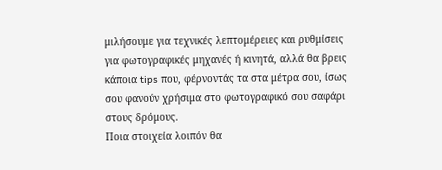μιλήσουμε για τεχνικές λεπτομέρειες και ρυθμίσεις για φωτογραφικές μηχανές ή κινητά, αλλά θα βρεις κάποια tips που, φέρνοντάς τα στα μέτρα σου, ίσως σου φανούν χρήσιμα στο φωτογραφικό σου σαφάρι στους δρόμους.
Ποια στοιχεία λοιπόν θα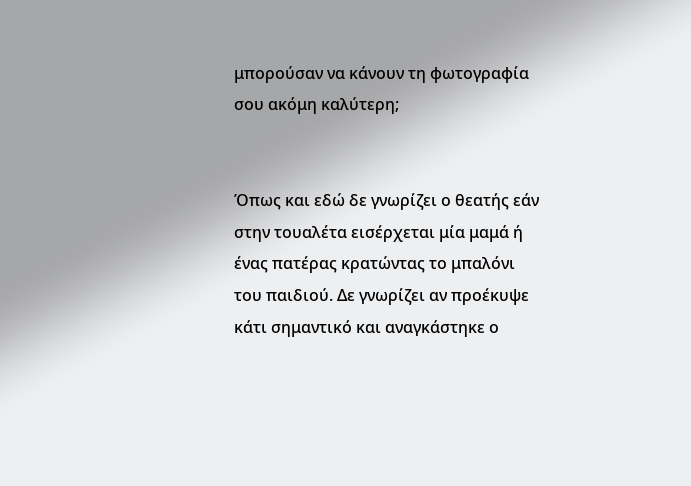μπορούσαν να κάνουν τη φωτογραφία σου ακόμη καλύτερη;


Όπως και εδώ δε γνωρίζει ο θεατής εάν στην τουαλέτα εισέρχεται μία μαμά ή ένας πατέρας κρατώντας το μπαλόνι του παιδιού. Δε γνωρίζει αν προέκυψε κάτι σημαντικό και αναγκάστηκε ο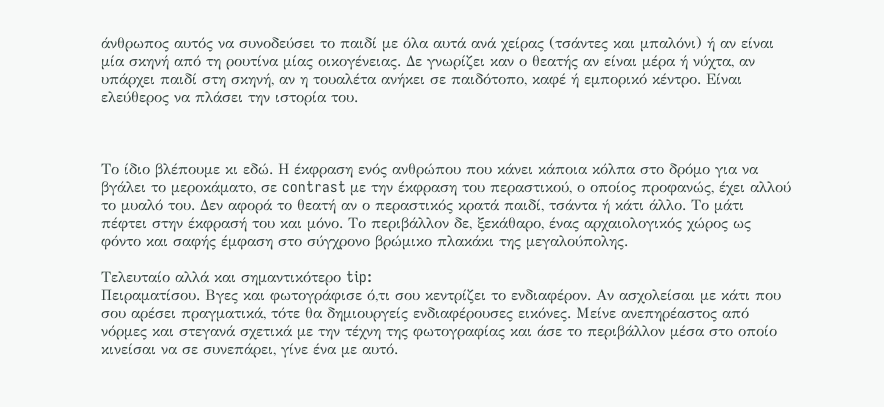άνθρωπος αυτός να συνοδεύσει το παιδί με όλα αυτά ανά χείρας (τσάντες και μπαλόνι) ή αν είναι μία σκηνή από τη ρουτίνα μίας οικογένειας. Δε γνωρίζει καν ο θεατής αν είναι μέρα ή νύχτα, αν υπάρχει παιδί στη σκηνή, αν η τουαλέτα ανήκει σε παιδότοπο, καφέ ή εμπορικό κέντρο. Είναι ελεύθερος να πλάσει την ιστορία του.



Το ίδιο βλέπουμε κι εδώ. Η έκφραση ενός ανθρώπου που κάνει κάποια κόλπα στο δρόμο για να βγάλει το μεροκάματο, σε contrast με την έκφραση του περαστικού, ο οποίος προφανώς, έχει αλλού το μυαλό του. Δεν αφορά το θεατή αν ο περαστικός κρατά παιδί, τσάντα ή κάτι άλλο. Το μάτι πέφτει στην έκφρασή του και μόνο. Το περιβάλλον δε, ξεκάθαρο, ένας αρχαιολογικός χώρος ως φόντο και σαφής έμφαση στο σύγχρονο βρώμικο πλακάκι της μεγαλούπολης.

Τελευταίο αλλά και σημαντικότερο tip:
Πειραματίσου. Βγες και φωτογράφισε ό,τι σου κεντρίζει το ενδιαφέρον. Αν ασχολείσαι με κάτι που σου αρέσει πραγματικά, τότε θα δημιουργείς ενδιαφέρουσες εικόνες. Μείνε ανεπηρέαστος από νόρμες και στεγανά σχετικά με την τέχνη της φωτογραφίας και άσε το περιβάλλον μέσα στο οποίο κινείσαι να σε συνεπάρει, γίνε ένα με αυτό.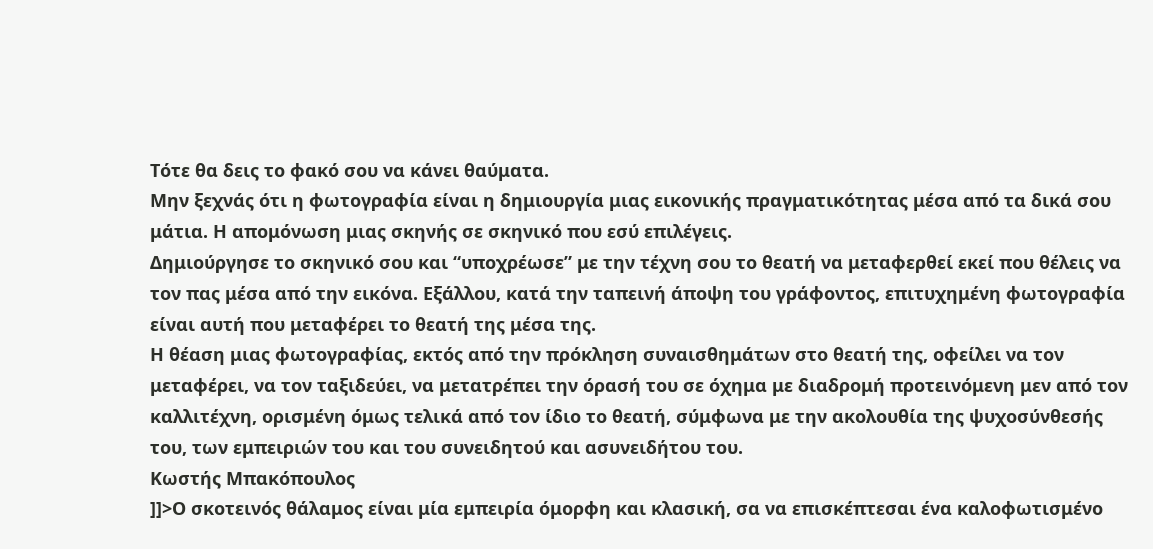Τότε θα δεις το φακό σου να κάνει θαύματα.
Μην ξεχνάς ότι η φωτογραφία είναι η δημιουργία μιας εικονικής πραγματικότητας μέσα από τα δικά σου μάτια. Η απομόνωση μιας σκηνής σε σκηνικό που εσύ επιλέγεις.
Δημιούργησε το σκηνικό σου και “υποχρέωσε” με την τέχνη σου το θεατή να μεταφερθεί εκεί που θέλεις να τον πας μέσα από την εικόνα. Εξάλλου, κατά την ταπεινή άποψη του γράφοντος, επιτυχημένη φωτογραφία είναι αυτή που μεταφέρει το θεατή της μέσα της.
Η θέαση μιας φωτογραφίας, εκτός από την πρόκληση συναισθημάτων στο θεατή της, οφείλει να τον μεταφέρει, να τον ταξιδεύει, να μετατρέπει την όρασή του σε όχημα με διαδρομή προτεινόμενη μεν από τον καλλιτέχνη, ορισμένη όμως τελικά από τον ίδιο το θεατή, σύμφωνα με την ακολουθία της ψυχοσύνθεσής του, των εμπειριών του και του συνειδητού και ασυνειδήτου του.
Κωστής Μπακόπουλος
]]>Ο σκοτεινός θάλαμος είναι μία εμπειρία όμορφη και κλασική, σα να επισκέπτεσαι ένα καλοφωτισμένο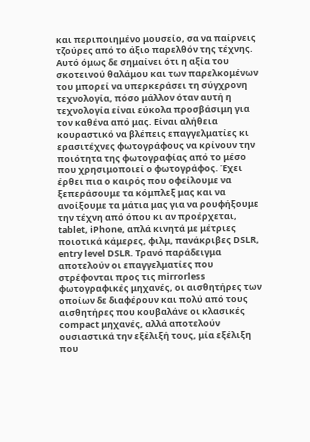και περιποιημένο μουσείο, σα να παίρνεις τζούρες από το άξιο παρελθόν της τέχνης. Αυτό όμως δε σημαίνει ότι η αξία του σκοτεινού θαλάμου και των παρελκομένων του μπορεί να υπερκεράσει τη σύγχρονη τεχνολογία, πόσο μάλλον όταν αυτή η τεχνολογία είναι εύκολα προσβάσιμη για τον καθένα από μας. Είναι αλήθεια κουραστικό να βλέπεις επαγγελματίες κι ερασιτέχνες φωτογράφους να κρίνουν την ποιότητα της φωτογραφίας από το μέσο που χρησιμοποιεί ο φωτογράφος. Έχει έρθει πια ο καιρός που οφείλουμε να ξεπεράσουμε τα κόμπλεξ μας και να ανοίξουμε τα μάτια μας για να ρουφήξουμε την τέχνη από όπου κι αν προέρχεται, tablet, iPhone, απλά κινητά με μέτριες ποιοτικά κάμερες, φιλμ, πανάκριβες DSLR, entry level DSLR. Τρανό παράδειγμα αποτελούν οι επαγγελματίες που στρέφονται προς τις mirrorless φωτογραφικές μηχανές, οι αισθητήρες των οποίων δε διαφέρουν και πολύ από τους αισθητήρες που κουβαλάνε οι κλασικές compact μηχανές, αλλά αποτελούν ουσιαστικά την εξέλιξή τους, μία εξέλιξη που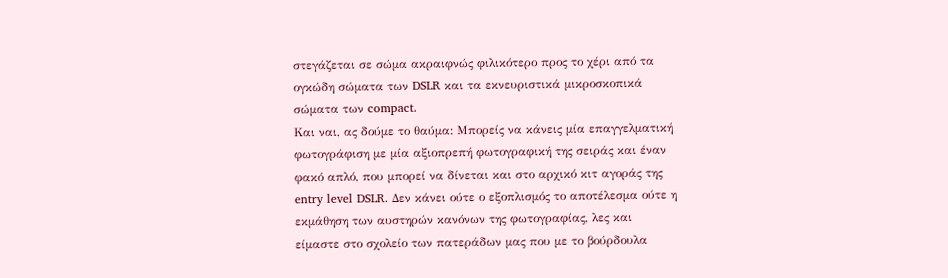στεγάζεται σε σώμα ακραιφνώς φιλικότερο προς το χέρι από τα ογκώδη σώματα των DSLR και τα εκνευριστικά μικροσκοπικά σώματα των compact.
Και ναι, ας δούμε το θαύμα: Μπορείς να κάνεις μία επαγγελματική φωτογράφιση με μία αξιοπρεπή φωτογραφική της σειράς και έναν φακό απλό, που μπορεί να δίνεται και στο αρχικό κιτ αγοράς της entry level DSLR. Δεν κάνει ούτε ο εξοπλισμός το αποτέλεσμα ούτε η εκμάθηση των αυστηρών κανόνων της φωτογραφίας, λες και είμαστε στο σχολείο των πατεράδων μας που με το βούρδουλα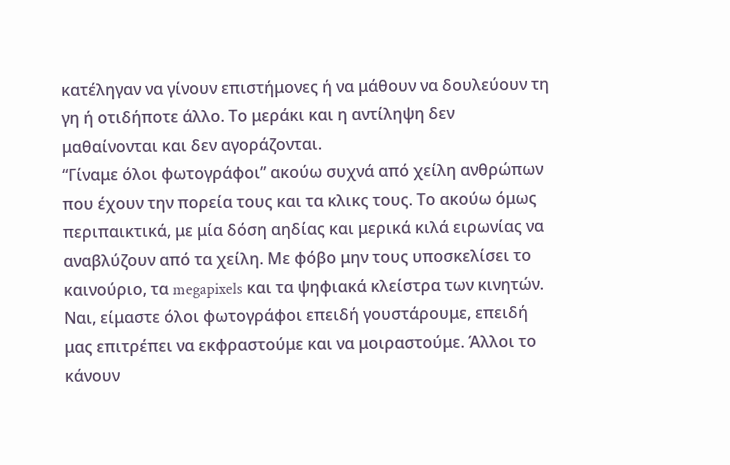κατέληγαν να γίνουν επιστήμονες ή να μάθουν να δουλεύουν τη γη ή οτιδήποτε άλλο. Το μεράκι και η αντίληψη δεν μαθαίνονται και δεν αγοράζονται.
“Γίναμε όλοι φωτογράφοι” ακούω συχνά από χείλη ανθρώπων που έχουν την πορεία τους και τα κλικς τους. Το ακούω όμως περιπαικτικά, με μία δόση αηδίας και μερικά κιλά ειρωνίας να αναβλύζουν από τα χείλη. Με φόβο μην τους υποσκελίσει το καινούριο, τα megapixels και τα ψηφιακά κλείστρα των κινητών. Ναι, είμαστε όλοι φωτογράφοι επειδή γουστάρουμε, επειδή μας επιτρέπει να εκφραστούμε και να μοιραστούμε. Άλλοι το κάνουν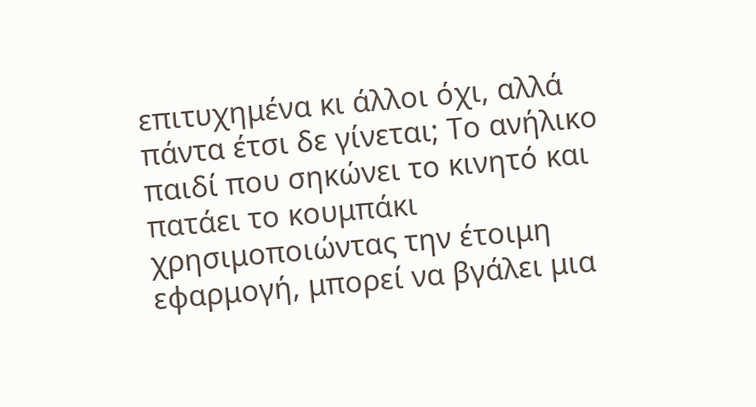επιτυχημένα κι άλλοι όχι, αλλά πάντα έτσι δε γίνεται; Το ανήλικο παιδί που σηκώνει το κινητό και πατάει το κουμπάκι χρησιμοποιώντας την έτοιμη εφαρμογή, μπορεί να βγάλει μια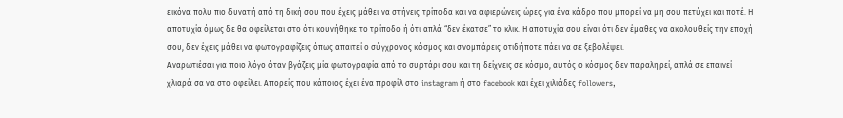εικόνα πολυ πιο δυνατή από τη δική σου που έχεις μάθει να στήνεις τρίποδα και να αφιερώνεις ώρες για ένα κάδρο που μπορεί να μη σου πετύχει και ποτέ. Η αποτυχία όμως δε θα οφείλεται στο ότι κουνήθηκε το τρίποδο ή ότι απλά “δεν έκατσε” το κλικ. Η αποτυχία σου είναι ότι δεν έμαθες να ακολουθείς την εποχή σου, δεν έχεις μάθει να φωτογραφίζεις όπως απαιτεί ο σύγχρονος κόσμος και σνομπάρεις οτιδήποτε πάει να σε ξεβολέψει.
Αναρωτιέσαι για ποιο λόγο όταν βγάζεις μία φωτογραφία από το συρτάρι σου και τη δείχνεις σε κόσμο, αυτός ο κόσμος δεν παραληρεί, απλά σε επαινεί χλιαρά σα να στο οφείλει. Απορείς που κάποιος έχει ένα προφίλ στο instagram ή στο facebook και έχει χιλιάδες followers,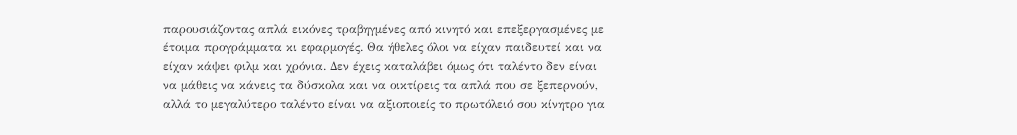παρουσιάζοντας απλά εικόνες τραβηγμένες από κινητό και επεξεργασμένες με έτοιμα προγράμματα κι εφαρμογές. Θα ήθελες όλοι να είχαν παιδευτεί και να είχαν κάψει φιλμ και χρόνια. Δεν έχεις καταλάβει όμως ότι ταλέντο δεν είναι να μάθεις να κάνεις τα δύσκολα και να οικτίρεις τα απλά που σε ξεπερνούν, αλλά το μεγαλύτερο ταλέντο είναι να αξιοποιείς το πρωτόλειό σου κίνητρο για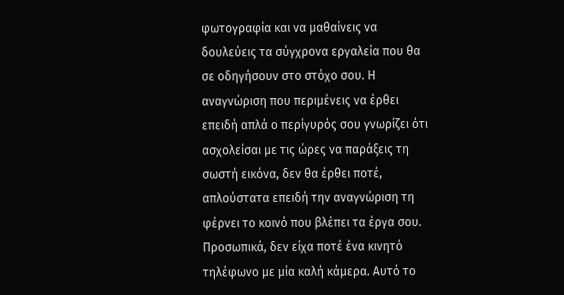φωτογραφία και να μαθαίνεις να δουλεύεις τα σύγχρονα εργαλεία που θα σε οδηγήσουν στο στόχο σου. Η αναγνώριση που περιμένεις να έρθει επειδή απλά ο περίγυρός σου γνωρίζει ότι ασχολείσαι με τις ώρες να παράξεις τη σωστή εικόνα, δεν θα έρθει ποτέ, απλούστατα επειδή την αναγνώριση τη φέρνει το κοινό που βλέπει τα έργα σου.
Προσωπικά, δεν είχα ποτέ ένα κινητό τηλέφωνο με μία καλή κάμερα. Αυτό το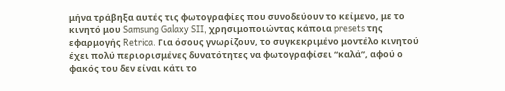μήνα τράβηξα αυτές τις φωτογραφίες που συνοδεύουν το κείμενο, με το κινητό μου Samsung Galaxy SII, χρησιμοποιώντας κάποια presets της εφαρμογής Retrica. Για όσους γνωρίζουν, το συγκεκριμένο μοντέλο κινητού έχει πολύ περιορισμένες δυνατότητες να φωτογραφίσει “καλά”, αφού ο φακός του δεν είναι κάτι το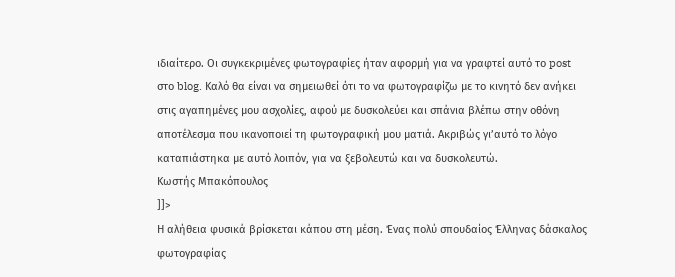ιδιαίτερο. Οι συγκεκριμένες φωτογραφίες ήταν αφορμή για να γραφτεί αυτό το post στο blog. Καλό θα είναι να σημειωθεί ότι το να φωτογραφίζω με το κινητό δεν ανήκει στις αγαπημένες μου ασχολίες, αφού με δυσκολεύει και σπάνια βλέπω στην οθόνη αποτέλεσμα που ικανοποιεί τη φωτογραφική μου ματιά. Ακριβώς γι’αυτό το λόγο καταπιάστηκα με αυτό λοιπόν, για να ξεβολευτώ και να δυσκολευτώ.
Κωστής Μπακόπουλος
]]>
Η αλήθεια φυσικά βρίσκεται κάπου στη μέση. Ένας πολύ σπουδαίος Έλληνας δάσκαλος φωτογραφίας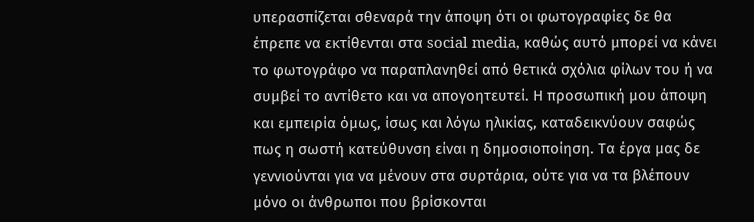υπερασπίζεται σθεναρά την άποψη ότι οι φωτογραφίες δε θα έπρεπε να εκτίθενται στα social media, καθώς αυτό μπορεί να κάνει το φωτογράφο να παραπλανηθεί από θετικά σχόλια φίλων του ή να συμβεί το αντίθετο και να απογοητευτεί. Η προσωπική μου άποψη και εμπειρία όμως, ίσως και λόγω ηλικίας, καταδεικνύουν σαφώς πως η σωστή κατεύθυνση είναι η δημοσιοποίηση. Τα έργα μας δε γεννιούνται για να μένουν στα συρτάρια, ούτε για να τα βλέπουν μόνο οι άνθρωποι που βρίσκονται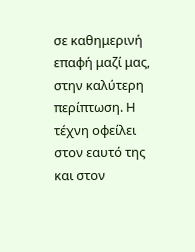σε καθημερινή επαφή μαζί μας, στην καλύτερη περίπτωση. Η τέχνη οφείλει στον εαυτό της και στον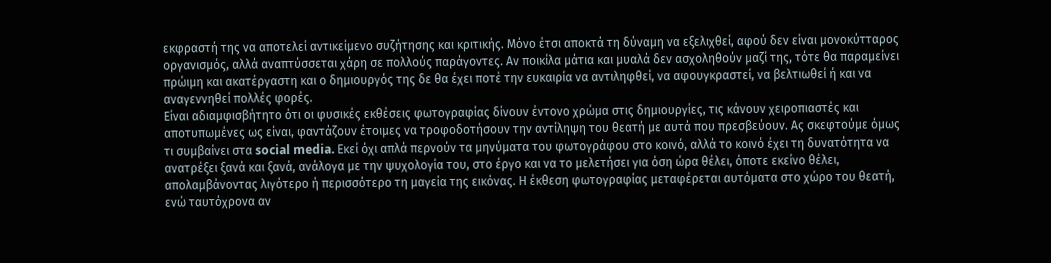εκφραστή της να αποτελεί αντικείμενο συζήτησης και κριτικής. Μόνο έτσι αποκτά τη δύναμη να εξελιχθεί, αφού δεν είναι μονοκύτταρος οργανισμός, αλλά αναπτύσσεται χάρη σε πολλούς παράγοντες. Αν ποικίλα μάτια και μυαλά δεν ασχοληθούν μαζί της, τότε θα παραμείνει πρώιμη και ακατέργαστη και ο δημιουργός της δε θα έχει ποτέ την ευκαιρία να αντιληφθεί, να αφουγκραστεί, να βελτιωθεί ή και να αναγεννηθεί πολλές φορές.
Είναι αδιαμφισβήτητο ότι οι φυσικές εκθέσεις φωτογραφίας δίνουν έντονο χρώμα στις δημιουργίες, τις κάνουν χειροπιαστές και αποτυπωμένες ως είναι, φαντάζουν έτοιμες να τροφοδοτήσουν την αντίληψη του θεατή με αυτά που πρεσβεύουν. Ας σκεφτούμε όμως τι συμβαίνει στα social media. Εκεί όχι απλά περνούν τα μηνύματα του φωτογράφου στο κοινό, αλλά το κοινό έχει τη δυνατότητα να ανατρέξει ξανά και ξανά, ανάλογα με την ψυχολογία του, στο έργο και να το μελετήσει για όση ώρα θέλει, όποτε εκείνο θέλει, απολαμβάνοντας λιγότερο ή περισσότερο τη μαγεία της εικόνας. Η έκθεση φωτογραφίας μεταφέρεται αυτόματα στο χώρο του θεατή, ενώ ταυτόχρονα αν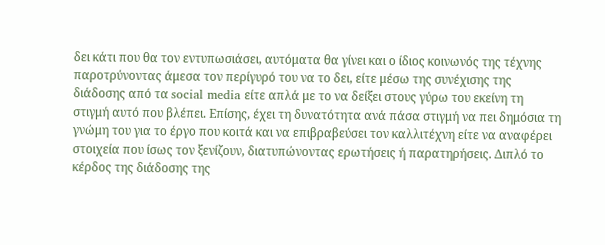δει κάτι που θα τον εντυπωσιάσει, αυτόματα θα γίνει και ο ίδιος κοινωνός της τέχνης παροτρύνοντας άμεσα τον περίγυρό του να το δει, είτε μέσω της συνέχισης της διάδοσης από τα social media είτε απλά με το να δείξει στους γύρω του εκείνη τη στιγμή αυτό που βλέπει. Επίσης, έχει τη δυνατότητα ανά πάσα στιγμή να πει δημόσια τη γνώμη του για το έργο που κοιτά και να επιβραβεύσει τον καλλιτέχνη είτε να αναφέρει στοιχεία που ίσως τον ξενίζουν, διατυπώνοντας ερωτήσεις ή παρατηρήσεις. Διπλό το κέρδος της διάδοσης της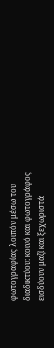φωτογραφίας λοιπόν μέσω του διαδικτύου: κοινό και φωτογράφος εισδύουν μαζί και ξεχωριστά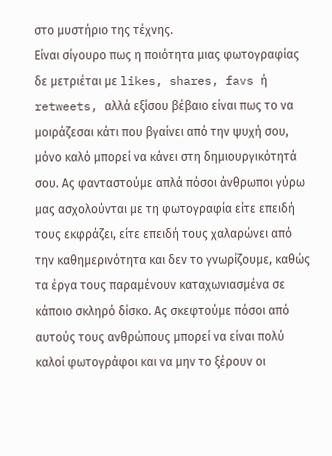στο μυστήριο της τέχνης.
Είναι σίγουρο πως η ποιότητα μιας φωτογραφίας δε μετριέται με likes, shares, favs ή retweets, αλλά εξίσου βέβαιο είναι πως το να μοιράζεσαι κάτι που βγαίνει από την ψυχή σου, μόνο καλό μπορεί να κάνει στη δημιουργικότητά σου. Ας φανταστούμε απλά πόσοι άνθρωποι γύρω μας ασχολούνται με τη φωτογραφία είτε επειδή τους εκφράζει, είτε επειδή τους χαλαρώνει από την καθημερινότητα και δεν το γνωρίζουμε, καθώς τα έργα τους παραμένουν καταχωνιασμένα σε κάποιο σκληρό δίσκο. Ας σκεφτούμε πόσοι από αυτούς τους ανθρώπους μπορεί να είναι πολύ καλοί φωτογράφοι και να μην το ξέρουν οι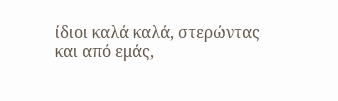ίδιοι καλά καλά, στερώντας και από εμάς,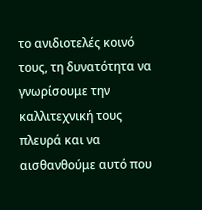το ανιδιοτελές κοινό τους, τη δυνατότητα να γνωρίσουμε την καλλιτεχνική τους πλευρά και να αισθανθούμε αυτό που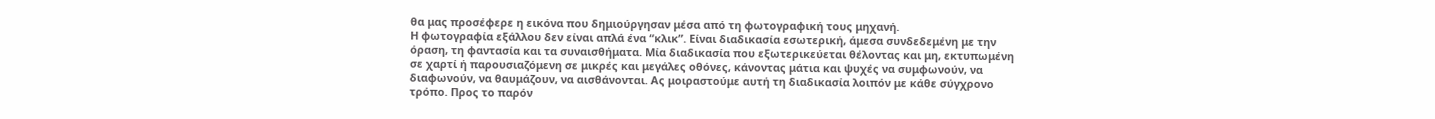θα μας προσέφερε η εικόνα που δημιούργησαν μέσα από τη φωτογραφική τους μηχανή.
Η φωτογραφία εξάλλου δεν είναι απλά ένα “κλικ”. Είναι διαδικασία εσωτερική, άμεσα συνδεδεμένη με την όραση, τη φαντασία και τα συναισθήματα. Μία διαδικασία που εξωτερικεύεται θέλοντας και μη, εκτυπωμένη σε χαρτί ή παρουσιαζόμενη σε μικρές και μεγάλες οθόνες, κάνοντας μάτια και ψυχές να συμφωνούν, να διαφωνούν, να θαυμάζουν, να αισθάνονται. Ας μοιραστούμε αυτή τη διαδικασία λοιπόν με κάθε σύγχρονο τρόπο. Προς το παρόν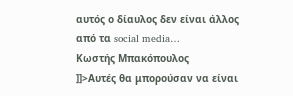αυτός ο δίαυλος δεν είναι άλλος από τα social media…
Κωστής Μπακόπουλος
]]>Αυτές θα μπορούσαν να είναι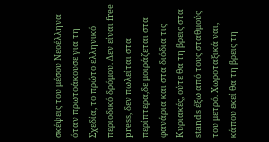σκέψεις του μέσου Νεοέλληνα όταν πρωτοάκουσε για τη Σχεδία, το πρώτο ελληνικό περιοδικό δρόμου. Δεν είναι free press, δεν πωλείται στα περίπτερα,δε μοιράζεται στα φανάρια και στα διόδια τις Κυριακές, ούτε θα τη βρεις στα stands έξω από τους σταθμούς του μετρό. Χωροταξικά ναι, κάπου εκεί θα τη βρεις τη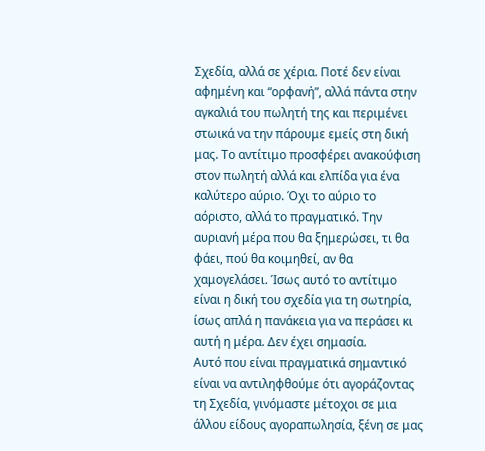Σχεδία, αλλά σε χέρια. Ποτέ δεν είναι αφημένη και “ορφανή”, αλλά πάντα στην αγκαλιά του πωλητή της και περιμένει στωικά να την πάρουμε εμείς στη δική μας. Το αντίτιμο προσφέρει ανακούφιση στον πωλητή αλλά και ελπίδα για ένα καλύτερο αύριο. Όχι το αύριο το αόριστο, αλλά το πραγματικό. Την αυριανή μέρα που θα ξημερώσει, τι θα φάει, πού θα κοιμηθεί, αν θα χαμογελάσει. Ίσως αυτό το αντίτιμο είναι η δική του σχεδία για τη σωτηρία, ίσως απλά η πανάκεια για να περάσει κι αυτή η μέρα. Δεν έχει σημασία.
Αυτό που είναι πραγματικά σημαντικό είναι να αντιληφθούμε ότι αγοράζοντας τη Σχεδία, γινόμαστε μέτοχοι σε μια άλλου είδους αγοραπωλησία, ξένη σε μας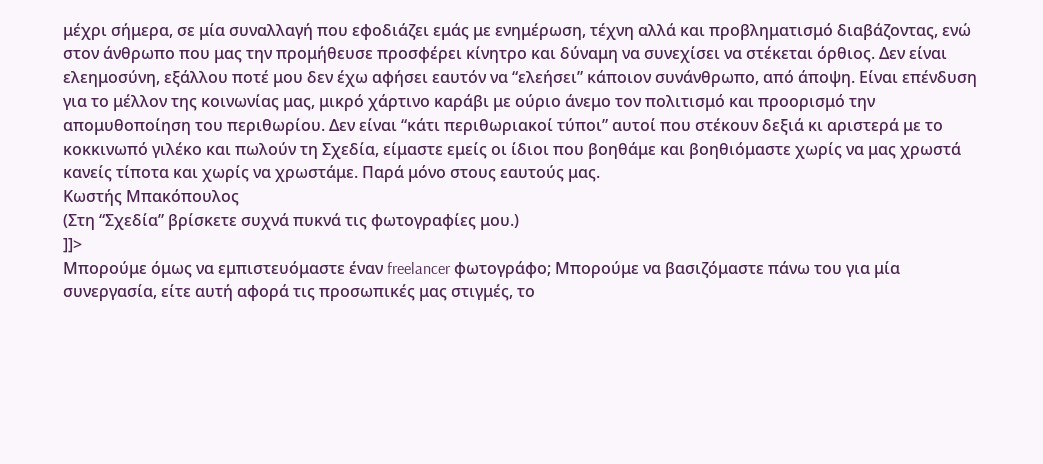μέχρι σήμερα, σε μία συναλλαγή που εφοδιάζει εμάς με ενημέρωση, τέχνη αλλά και προβληματισμό διαβάζοντας, ενώ στον άνθρωπο που μας την προμήθευσε προσφέρει κίνητρο και δύναμη να συνεχίσει να στέκεται όρθιος. Δεν είναι ελεημοσύνη, εξάλλου ποτέ μου δεν έχω αφήσει εαυτόν να “ελεήσει” κάποιον συνάνθρωπο, από άποψη. Είναι επένδυση για το μέλλον της κοινωνίας μας, μικρό χάρτινο καράβι με ούριο άνεμο τον πολιτισμό και προορισμό την απομυθοποίηση του περιθωρίου. Δεν είναι “κάτι περιθωριακοί τύποι” αυτοί που στέκουν δεξιά κι αριστερά με το κοκκινωπό γιλέκο και πωλούν τη Σχεδία, είμαστε εμείς οι ίδιοι που βοηθάμε και βοηθιόμαστε χωρίς να μας χρωστά κανείς τίποτα και χωρίς να χρωστάμε. Παρά μόνο στους εαυτούς μας.
Κωστής Μπακόπουλος
(Στη “Σχεδία” βρίσκετε συχνά πυκνά τις φωτογραφίες μου.)
]]>
Μπορούμε όμως να εμπιστευόμαστε έναν freelancer φωτογράφο; Μπορούμε να βασιζόμαστε πάνω του για μία συνεργασία, είτε αυτή αφορά τις προσωπικές μας στιγμές, το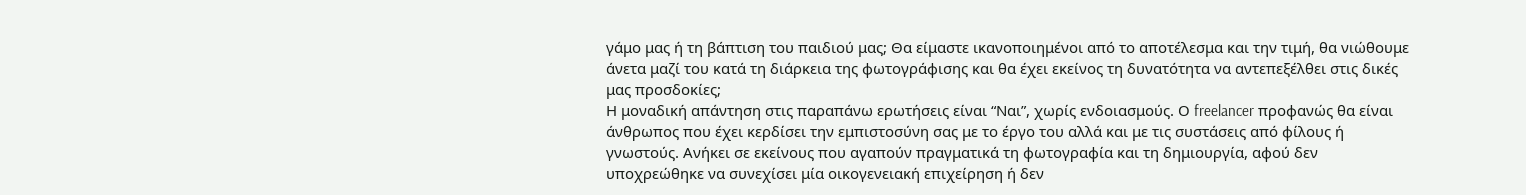γάμο μας ή τη βάπτιση του παιδιού μας; Θα είμαστε ικανοποιημένοι από το αποτέλεσμα και την τιμή, θα νιώθουμε άνετα μαζί του κατά τη διάρκεια της φωτογράφισης και θα έχει εκείνος τη δυνατότητα να αντεπεξέλθει στις δικές μας προσδοκίες;
Η μοναδική απάντηση στις παραπάνω ερωτήσεις είναι “Ναι”, χωρίς ενδοιασμούς. Ο freelancer προφανώς θα είναι άνθρωπος που έχει κερδίσει την εμπιστοσύνη σας με το έργο του αλλά και με τις συστάσεις από φίλους ή γνωστούς. Ανήκει σε εκείνους που αγαπούν πραγματικά τη φωτογραφία και τη δημιουργία, αφού δεν υποχρεώθηκε να συνεχίσει μία οικογενειακή επιχείρηση ή δεν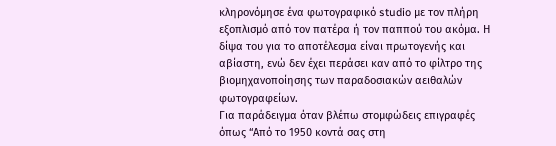κληρονόμησε ένα φωτογραφικό studio με τον πλήρη εξοπλισμό από τον πατέρα ή τον παππού του ακόμα. Η δίψα του για το αποτέλεσμα είναι πρωτογενής και αβίαστη, ενώ δεν έχει περάσει καν από το φίλτρο της βιομηχανοποίησης των παραδοσιακών αειθαλών φωτογραφείων.
Για παράδειγμα όταν βλέπω στομφώδεις επιγραφές όπως “Από το 1950 κοντά σας στη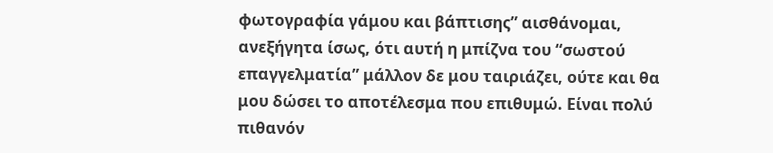φωτογραφία γάμου και βάπτισης” αισθάνομαι, ανεξήγητα ίσως, ότι αυτή η μπίζνα του “σωστού επαγγελματία” μάλλον δε μου ταιριάζει, ούτε και θα μου δώσει το αποτέλεσμα που επιθυμώ. Είναι πολύ πιθανόν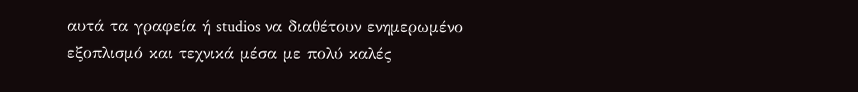αυτά τα γραφεία ή studios να διαθέτουν ενημερωμένο εξοπλισμό και τεχνικά μέσα με πολύ καλές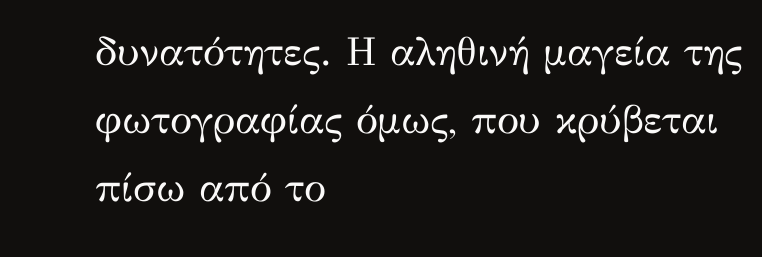δυνατότητες. Η αληθινή μαγεία της φωτογραφίας όμως, που κρύβεται πίσω από το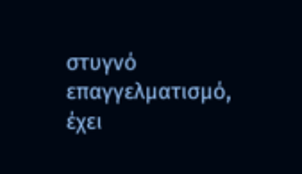στυγνό επαγγελματισμό, έχει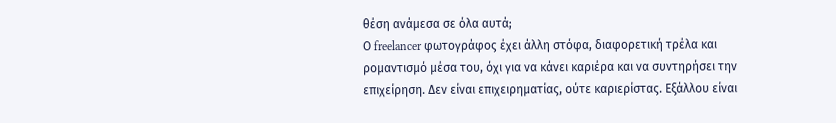θέση ανάμεσα σε όλα αυτά;
Ο freelancer φωτογράφος έχει άλλη στόφα, διαφορετική τρέλα και ρομαντισμό μέσα του, όχι για να κάνει καριέρα και να συντηρήσει την επιχείρηση. Δεν είναι επιχειρηματίας, ούτε καριερίστας. Εξάλλου είναι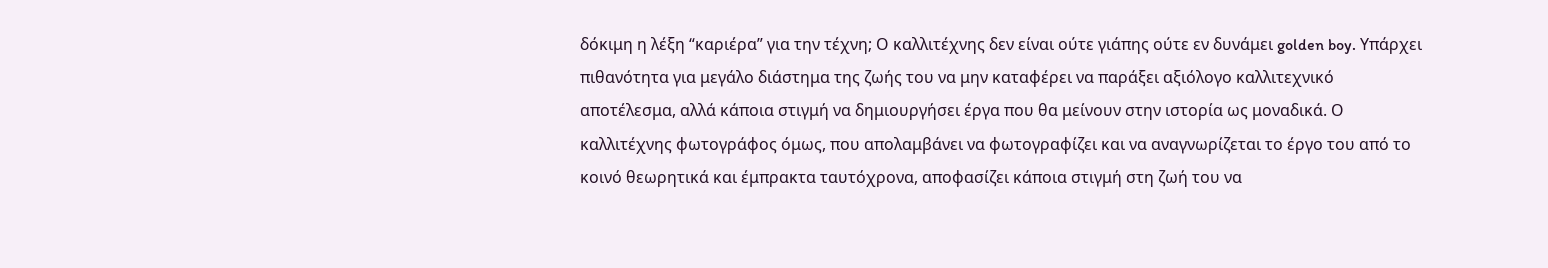δόκιμη η λέξη “καριέρα” για την τέχνη; Ο καλλιτέχνης δεν είναι ούτε γιάπης ούτε εν δυνάμει golden boy. Υπάρχει πιθανότητα για μεγάλο διάστημα της ζωής του να μην καταφέρει να παράξει αξιόλογο καλλιτεχνικό αποτέλεσμα, αλλά κάποια στιγμή να δημιουργήσει έργα που θα μείνουν στην ιστορία ως μοναδικά. Ο καλλιτέχνης φωτογράφος όμως, που απολαμβάνει να φωτογραφίζει και να αναγνωρίζεται το έργο του από το κοινό θεωρητικά και έμπρακτα ταυτόχρονα, αποφασίζει κάποια στιγμή στη ζωή του να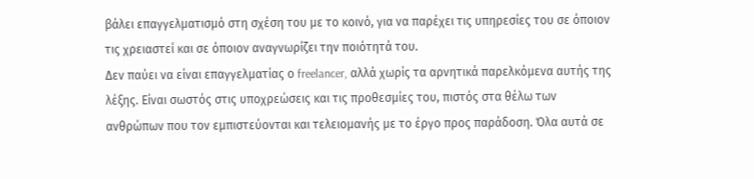βάλει επαγγελματισμό στη σχέση του με το κοινό, για να παρέχει τις υπηρεσίες του σε όποιον τις χρειαστεί και σε όποιον αναγνωρίζει την ποιότητά του.
Δεν παύει να είναι επαγγελματίας ο freelancer, αλλά χωρίς τα αρνητικά παρελκόμενα αυτής της λέξης. Είναι σωστός στις υποχρεώσεις και τις προθεσμίες του, πιστός στα θέλω των ανθρώπων που τον εμπιστεύονται και τελειομανής με το έργο προς παράδοση. Όλα αυτά σε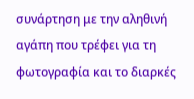συνάρτηση με την αληθινή αγάπη που τρέφει για τη φωτογραφία και το διαρκές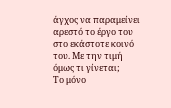άγχος να παραμείνει αρεστό το έργο του στο εκάστοτε κοινό του. Με την τιμή όμως τι γίνεται;
Το μόνο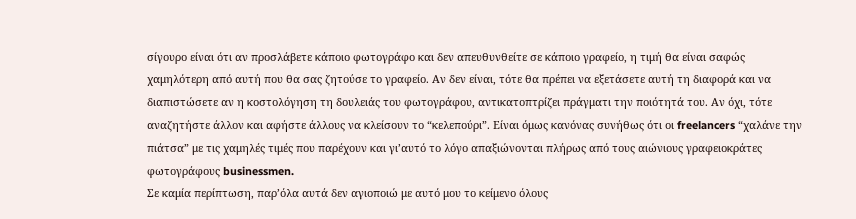σίγουρο είναι ότι αν προσλάβετε κάποιο φωτογράφο και δεν απευθυνθείτε σε κάποιο γραφείο, η τιμή θα είναι σαφώς χαμηλότερη από αυτή που θα σας ζητούσε το γραφείο. Αν δεν είναι, τότε θα πρέπει να εξετάσετε αυτή τη διαφορά και να διαπιστώσετε αν η κοστολόγηση τη δουλειάς του φωτογράφου, αντικατοπτρίζει πράγματι την ποιότητά του. Αν όχι, τότε αναζητήστε άλλον και αφήστε άλλους να κλείσουν το “κελεπούρι”. Είναι όμως κανόνας συνήθως ότι οι freelancers “χαλάνε την πιάτσα” με τις χαμηλές τιμές που παρέχουν και γι’αυτό το λόγο απαξιώνονται πλήρως από τους αιώνιους γραφειοκράτες φωτογράφους businessmen.
Σε καμία περίπτωση, παρ’όλα αυτά δεν αγιοποιώ με αυτό μου το κείμενο όλους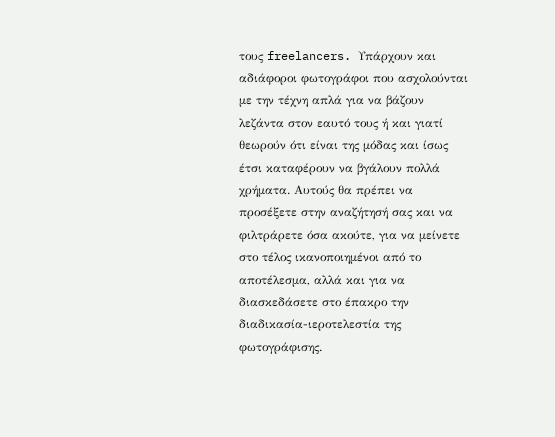τους freelancers. Υπάρχουν και αδιάφοροι φωτογράφοι που ασχολούνται με την τέχνη απλά για να βάζουν λεζάντα στον εαυτό τους ή και γιατί θεωρούν ότι είναι της μόδας και ίσως έτσι καταφέρουν να βγάλουν πολλά χρήματα. Αυτούς θα πρέπει να προσέξετε στην αναζήτησή σας και να φιλτράρετε όσα ακούτε, για να μείνετε στο τέλος ικανοποιημένοι από το αποτέλεσμα, αλλά και για να διασκεδάσετε στο έπακρο την διαδικασία-ιεροτελεστία της φωτογράφισης.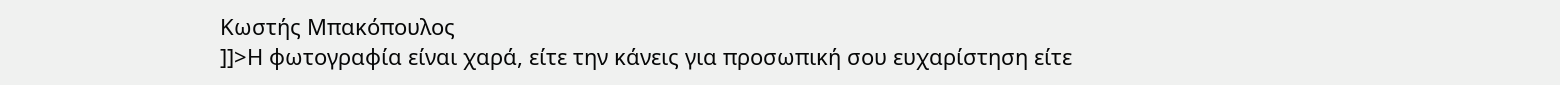Κωστής Μπακόπουλος
]]>Η φωτογραφία είναι χαρά, είτε την κάνεις για προσωπική σου ευχαρίστηση είτε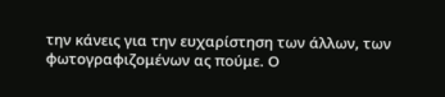την κάνεις για την ευχαρίστηση των άλλων, των φωτογραφιζομένων ας πούμε. Ο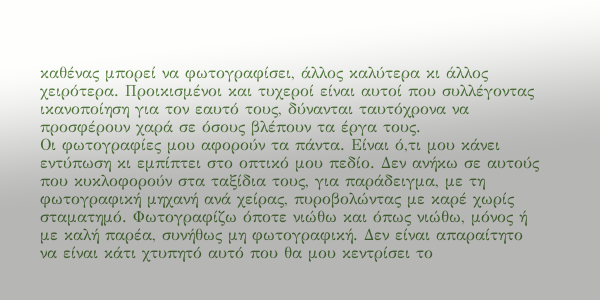καθένας μπορεί να φωτογραφίσει, άλλος καλύτερα κι άλλος χειρότερα. Προικισμένοι και τυχεροί είναι αυτοί που συλλέγοντας ικανοποίηση για τον εαυτό τους, δύνανται ταυτόχρονα να προσφέρουν χαρά σε όσους βλέπουν τα έργα τους.
Οι φωτογραφίες μου αφορούν τα πάντα. Είναι ό,τι μου κάνει εντύπωση κι εμπίπτει στο οπτικό μου πεδίο. Δεν ανήκω σε αυτούς που κυκλοφορούν στα ταξίδια τους, για παράδειγμα, με τη φωτογραφική μηχανή ανά χείρας, πυροβολώντας με καρέ χωρίς σταματημό. Φωτογραφίζω όποτε νιώθω και όπως νιώθω, μόνος ή με καλή παρέα, συνήθως μη φωτογραφική. Δεν είναι απαραίτητο να είναι κάτι χτυπητό αυτό που θα μου κεντρίσει το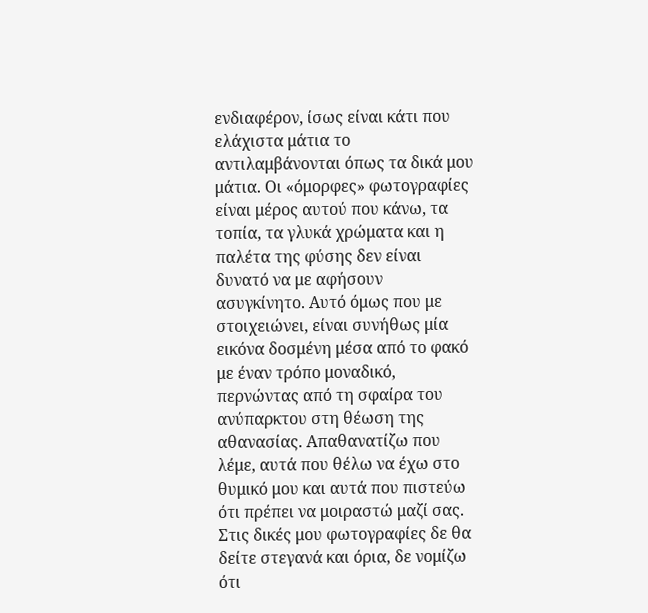ενδιαφέρον, ίσως είναι κάτι που ελάχιστα μάτια το αντιλαμβάνονται όπως τα δικά μου μάτια. Οι «όμορφες» φωτογραφίες είναι μέρος αυτού που κάνω, τα τοπία, τα γλυκά χρώματα και η παλέτα της φύσης δεν είναι δυνατό να με αφήσουν ασυγκίνητο. Αυτό όμως που με στοιχειώνει, είναι συνήθως μία εικόνα δοσμένη μέσα από το φακό με έναν τρόπο μοναδικό, περνώντας από τη σφαίρα του ανύπαρκτου στη θέωση της αθανασίας. Απαθανατίζω που λέμε, αυτά που θέλω να έχω στο θυμικό μου και αυτά που πιστεύω ότι πρέπει να μοιραστώ μαζί σας.
Στις δικές μου φωτογραφίες δε θα δείτε στεγανά και όρια, δε νομίζω ότι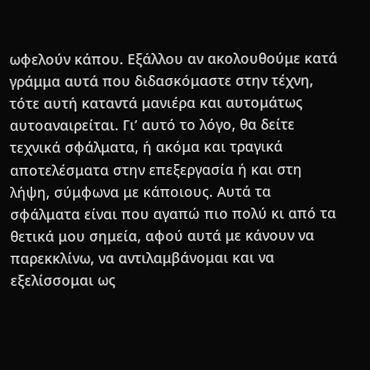ωφελούν κάπου. Εξάλλου αν ακολουθούμε κατά γράμμα αυτά που διδασκόμαστε στην τέχνη, τότε αυτή καταντά μανιέρα και αυτομάτως αυτοαναιρείται. Γι’ αυτό το λόγο, θα δείτε τεχνικά σφάλματα, ή ακόμα και τραγικά αποτελέσματα στην επεξεργασία ή και στη λήψη, σύμφωνα με κάποιους. Αυτά τα σφάλματα είναι που αγαπώ πιο πολύ κι από τα θετικά μου σημεία, αφού αυτά με κάνουν να παρεκκλίνω, να αντιλαμβάνομαι και να εξελίσσομαι ως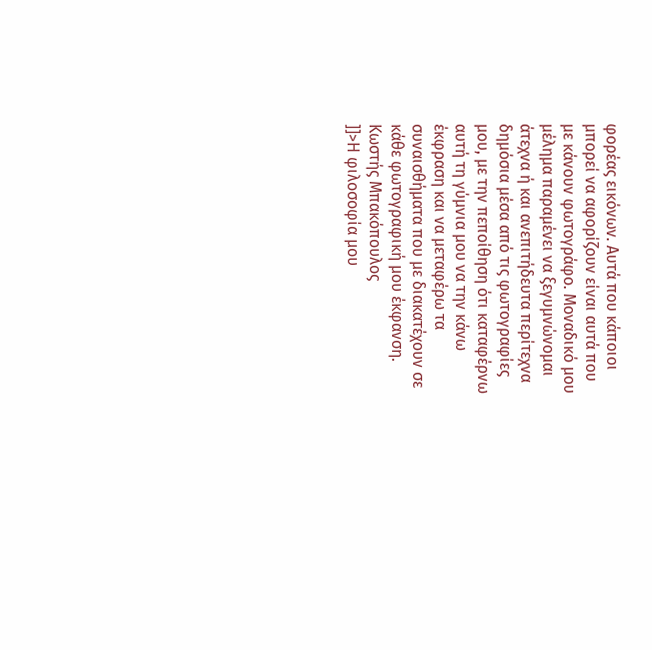φορέας εικόνων. Αυτά που κάποιοι μπορεί να αφορίζουν είναι αυτά που με κάνουν φωτογράφο. Μοναδικό μου μέλημα παραμένει να ξεγυμνώνομαι άτεχνα ή και ανεπιτήδευτα περίτεχνα δημόσια μέσα από τις φωτογραφίες μου, με την πεποίθηση ότι καταφέρνω αυτή τη γύμνια μου να την κάνω έκφραση και να μεταφέρω τα συναισθήματα που με διακατέχουν σε κάθε φωτογραφική μου έκφανση.
Κωστής Μπακόπουλος
]]>Η φιλοσοφία μου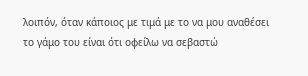λοιπόν, όταν κάποιος με τιμά με το να μου αναθέσει το γάμο του είναι ότι οφείλω να σεβαστώ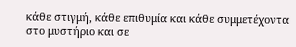κάθε στιγμή, κάθε επιθυμία και κάθε συμμετέχοντα στο μυστήριο και σε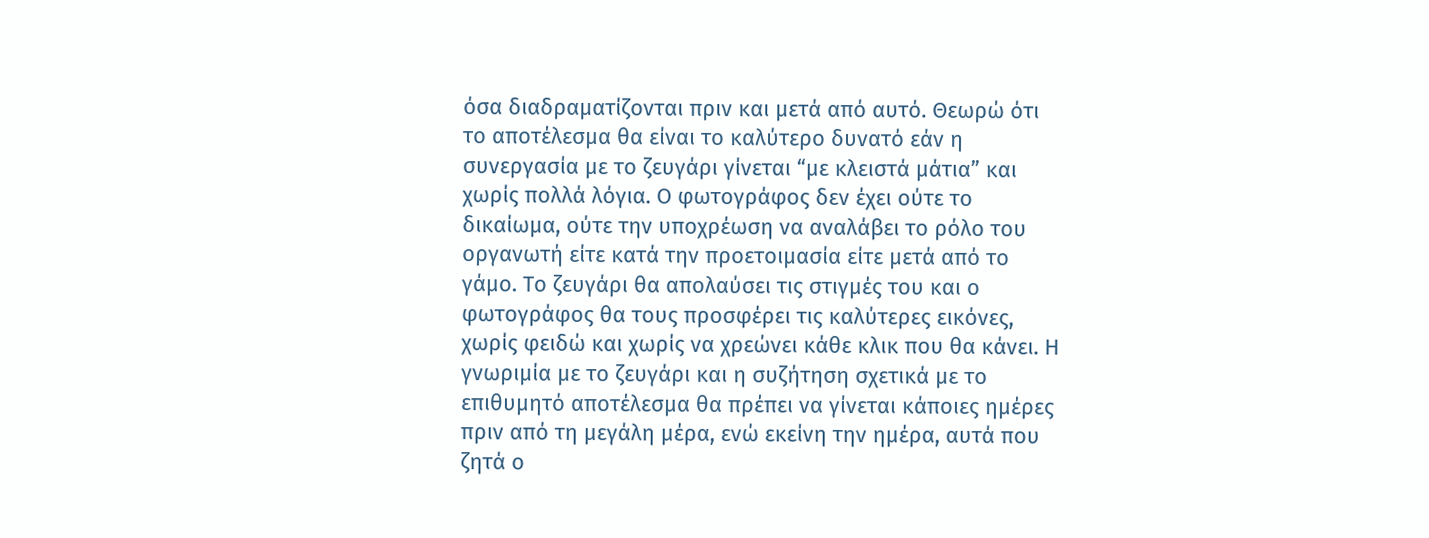όσα διαδραματίζονται πριν και μετά από αυτό. Θεωρώ ότι το αποτέλεσμα θα είναι το καλύτερο δυνατό εάν η συνεργασία με το ζευγάρι γίνεται “με κλειστά μάτια” και χωρίς πολλά λόγια. Ο φωτογράφος δεν έχει ούτε το δικαίωμα, ούτε την υποχρέωση να αναλάβει το ρόλο του οργανωτή είτε κατά την προετοιμασία είτε μετά από το γάμο. Το ζευγάρι θα απολαύσει τις στιγμές του και ο φωτογράφος θα τους προσφέρει τις καλύτερες εικόνες, χωρίς φειδώ και χωρίς να χρεώνει κάθε κλικ που θα κάνει. Η γνωριμία με το ζευγάρι και η συζήτηση σχετικά με το επιθυμητό αποτέλεσμα θα πρέπει να γίνεται κάποιες ημέρες πριν από τη μεγάλη μέρα, ενώ εκείνη την ημέρα, αυτά που ζητά ο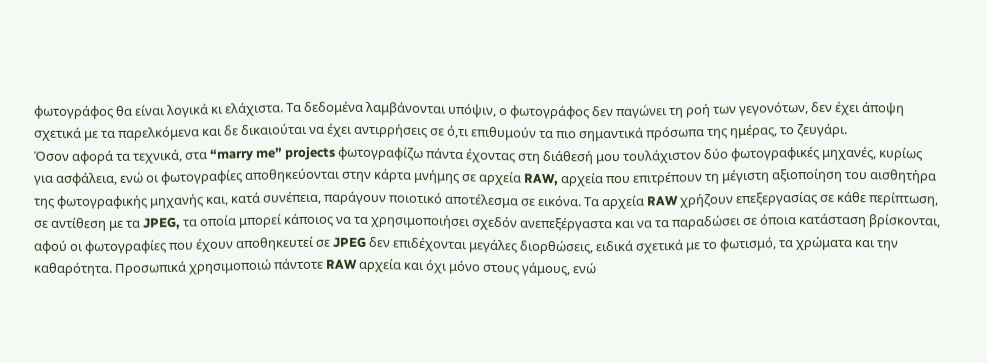φωτογράφος θα είναι λογικά κι ελάχιστα. Τα δεδομένα λαμβάνονται υπόψιν, ο φωτογράφος δεν παγώνει τη ροή των γεγονότων, δεν έχει άποψη σχετικά με τα παρελκόμενα και δε δικαιούται να έχει αντιρρήσεις σε ό,τι επιθυμούν τα πιο σημαντικά πρόσωπα της ημέρας, το ζευγάρι.
Όσον αφορά τα τεχνικά, στα “marry me” projects φωτογραφίζω πάντα έχοντας στη διάθεσή μου τουλάχιστον δύο φωτογραφικές μηχανές, κυρίως για ασφάλεια, ενώ οι φωτογραφίες αποθηκεύονται στην κάρτα μνήμης σε αρχεία RAW, αρχεία που επιτρέπουν τη μέγιστη αξιοποίηση του αισθητήρα της φωτογραφικής μηχανής και, κατά συνέπεια, παράγουν ποιοτικό αποτέλεσμα σε εικόνα. Τα αρχεία RAW χρήζουν επεξεργασίας σε κάθε περίπτωση, σε αντίθεση με τα JPEG, τα οποία μπορεί κάποιος να τα χρησιμοποιήσει σχεδόν ανεπεξέργαστα και να τα παραδώσει σε όποια κατάσταση βρίσκονται, αφού οι φωτογραφίες που έχουν αποθηκευτεί σε JPEG δεν επιδέχονται μεγάλες διορθώσεις, ειδικά σχετικά με το φωτισμό, τα χρώματα και την καθαρότητα. Προσωπικά χρησιμοποιώ πάντοτε RAW αρχεία και όχι μόνο στους γάμους, ενώ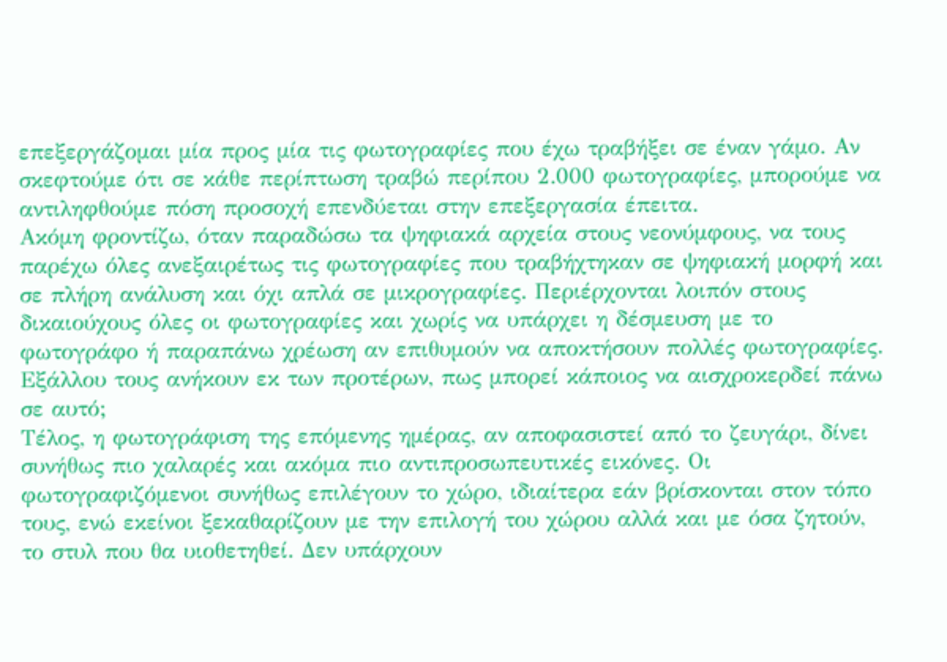επεξεργάζομαι μία προς μία τις φωτογραφίες που έχω τραβήξει σε έναν γάμο. Αν σκεφτούμε ότι σε κάθε περίπτωση τραβώ περίπου 2.000 φωτογραφίες, μπορούμε να αντιληφθούμε πόση προσοχή επενδύεται στην επεξεργασία έπειτα.
Ακόμη φροντίζω, όταν παραδώσω τα ψηφιακά αρχεία στους νεονύμφους, να τους παρέχω όλες ανεξαιρέτως τις φωτογραφίες που τραβήχτηκαν σε ψηφιακή μορφή και σε πλήρη ανάλυση και όχι απλά σε μικρογραφίες. Περιέρχονται λοιπόν στους δικαιούχους όλες οι φωτογραφίες και χωρίς να υπάρχει η δέσμευση με το φωτογράφο ή παραπάνω χρέωση αν επιθυμούν να αποκτήσουν πολλές φωτογραφίες. Εξάλλου τους ανήκουν εκ των προτέρων, πως μπορεί κάποιος να αισχροκερδεί πάνω σε αυτό;
Τέλος, η φωτογράφιση της επόμενης ημέρας, αν αποφασιστεί από το ζευγάρι, δίνει συνήθως πιο χαλαρές και ακόμα πιο αντιπροσωπευτικές εικόνες. Οι φωτογραφιζόμενοι συνήθως επιλέγουν το χώρο, ιδιαίτερα εάν βρίσκονται στον τόπο τους, ενώ εκείνοι ξεκαθαρίζουν με την επιλογή του χώρου αλλά και με όσα ζητούν, το στυλ που θα υιοθετηθεί. Δεν υπάρχουν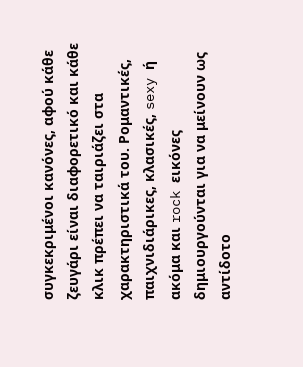συγκεκριμένοι κανόνες, αφού κάθε ζευγάρι είναι διαφορετικό και κάθε κλικ πρέπει να ταιριάζει στα χαρακτηριστικά του. Ρομαντικές, παιχνιδιάρικες, κλασικές, sexy ή ακόμα και rock εικόνες δημιουργούνται για να μείνουν ως αντίδοτο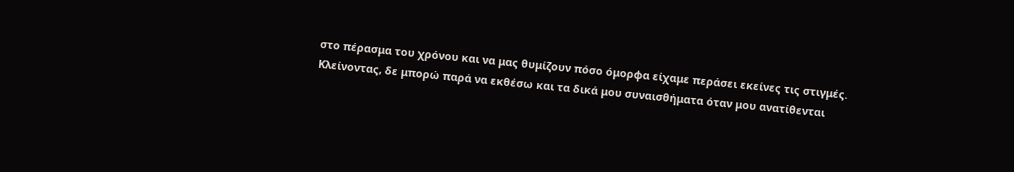στο πέρασμα του χρόνου και να μας θυμίζουν πόσο όμορφα είχαμε περάσει εκείνες τις στιγμές.
Κλείνοντας, δε μπορώ παρά να εκθέσω και τα δικά μου συναισθήματα όταν μου ανατίθενται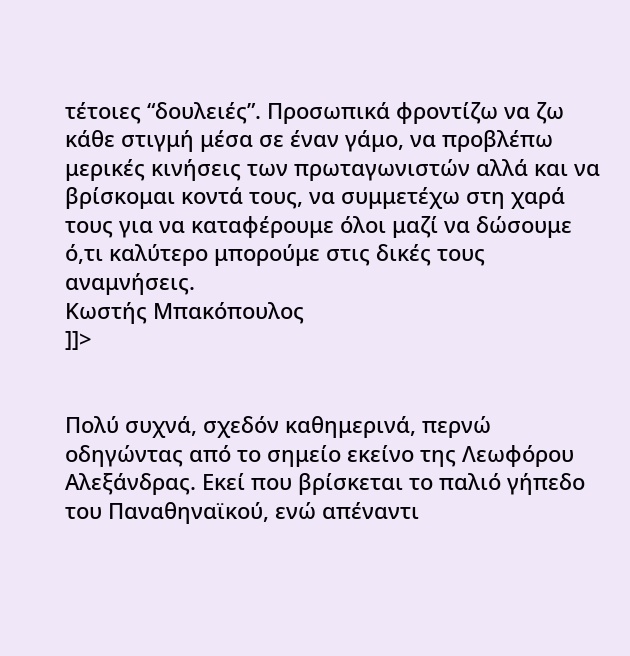τέτοιες “δουλειές”. Προσωπικά φροντίζω να ζω κάθε στιγμή μέσα σε έναν γάμο, να προβλέπω μερικές κινήσεις των πρωταγωνιστών αλλά και να βρίσκομαι κοντά τους, να συμμετέχω στη χαρά τους για να καταφέρουμε όλοι μαζί να δώσουμε ό,τι καλύτερο μπορούμε στις δικές τους αναμνήσεις.
Κωστής Μπακόπουλος
]]>


Πολύ συχνά, σχεδόν καθημερινά, περνώ οδηγώντας από το σημείο εκείνο της Λεωφόρου Αλεξάνδρας. Εκεί που βρίσκεται το παλιό γήπεδο του Παναθηναϊκού, ενώ απέναντι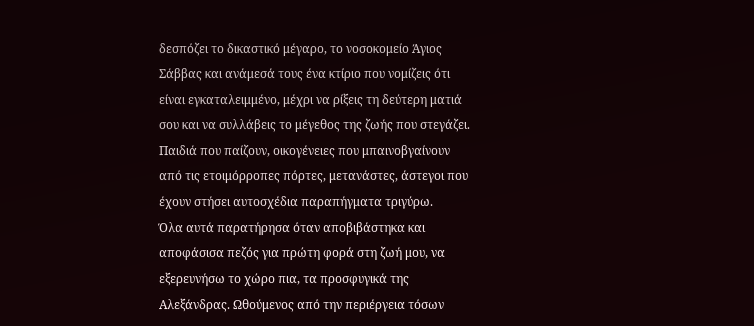δεσπόζει το δικαστικό μέγαρο, το νοσοκομείο Άγιος Σάββας και ανάμεσά τους ένα κτίριο που νομίζεις ότι είναι εγκαταλειμμένο, μέχρι να ρίξεις τη δεύτερη ματιά σου και να συλλάβεις το μέγεθος της ζωής που στεγάζει. Παιδιά που παίζουν, οικογένειες που μπαινοβγαίνουν από τις ετοιμόρροπες πόρτες, μετανάστες, άστεγοι που έχουν στήσει αυτοσχέδια παραπήγματα τριγύρω.
Όλα αυτά παρατήρησα όταν αποβιβάστηκα και αποφάσισα πεζός για πρώτη φορά στη ζωή μου, να εξερευνήσω το χώρο πια, τα προσφυγικά της Αλεξάνδρας. Ωθούμενος από την περιέργεια τόσων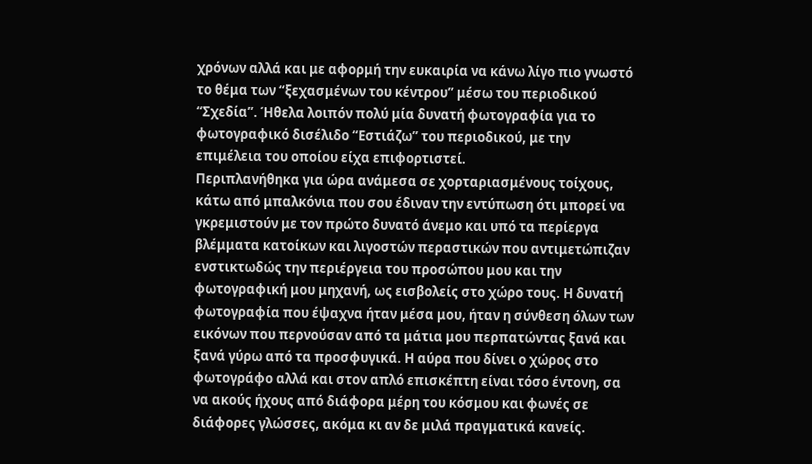χρόνων αλλά και με αφορμή την ευκαιρία να κάνω λίγο πιο γνωστό το θέμα των “ξεχασμένων του κέντρου” μέσω του περιοδικού “Σχεδία”. Ήθελα λοιπόν πολύ μία δυνατή φωτογραφία για το φωτογραφικό δισέλιδο “Εστιάζω” του περιοδικού, με την επιμέλεια του οποίου είχα επιφορτιστεί.
Περιπλανήθηκα για ώρα ανάμεσα σε χορταριασμένους τοίχους, κάτω από μπαλκόνια που σου έδιναν την εντύπωση ότι μπορεί να γκρεμιστούν με τον πρώτο δυνατό άνεμο και υπό τα περίεργα βλέμματα κατοίκων και λιγοστών περαστικών που αντιμετώπιζαν ενστικτωδώς την περιέργεια του προσώπου μου και την φωτογραφική μου μηχανή, ως εισβολείς στο χώρο τους. Η δυνατή φωτογραφία που έψαχνα ήταν μέσα μου, ήταν η σύνθεση όλων των εικόνων που περνούσαν από τα μάτια μου περπατώντας ξανά και ξανά γύρω από τα προσφυγικά. Η αύρα που δίνει ο χώρος στο φωτογράφο αλλά και στον απλό επισκέπτη είναι τόσο έντονη, σα να ακούς ήχους από διάφορα μέρη του κόσμου και φωνές σε διάφορες γλώσσες, ακόμα κι αν δε μιλά πραγματικά κανείς.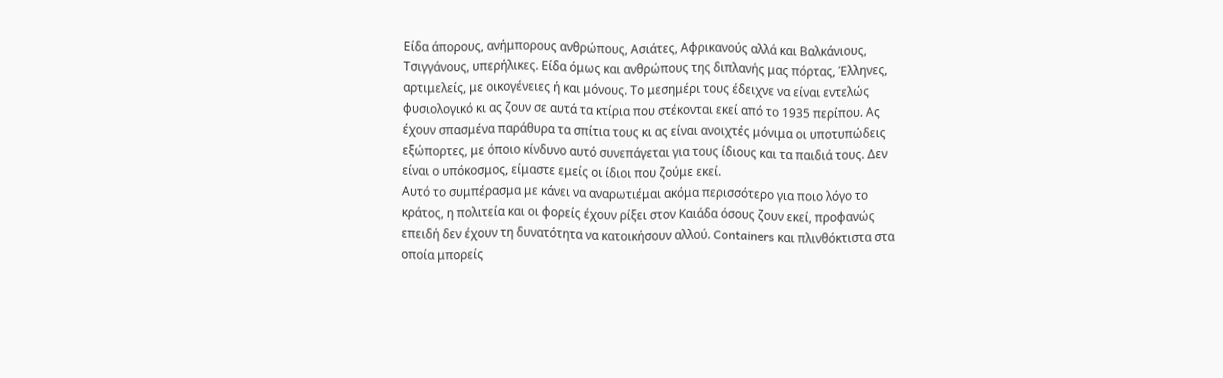Είδα άπορους, ανήμπορους ανθρώπους, Ασιάτες, Αφρικανούς αλλά και Βαλκάνιους, Τσιγγάνους, υπερήλικες. Είδα όμως και ανθρώπους της διπλανής μας πόρτας, Έλληνες, αρτιμελείς, με οικογένειες ή και μόνους. Το μεσημέρι τους έδειχνε να είναι εντελώς φυσιολογικό κι ας ζουν σε αυτά τα κτίρια που στέκονται εκεί από το 1935 περίπου. Ας έχουν σπασμένα παράθυρα τα σπίτια τους κι ας είναι ανοιχτές μόνιμα οι υποτυπώδεις εξώπορτες, με όποιο κίνδυνο αυτό συνεπάγεται για τους ίδιους και τα παιδιά τους. Δεν είναι ο υπόκοσμος, είμαστε εμείς οι ίδιοι που ζούμε εκεί.
Αυτό το συμπέρασμα με κάνει να αναρωτιέμαι ακόμα περισσότερο για ποιο λόγο το κράτος, η πολιτεία και οι φορείς έχουν ρίξει στον Καιάδα όσους ζουν εκεί, προφανώς επειδή δεν έχουν τη δυνατότητα να κατοικήσουν αλλού. Containers και πλινθόκτιστα στα οποία μπορείς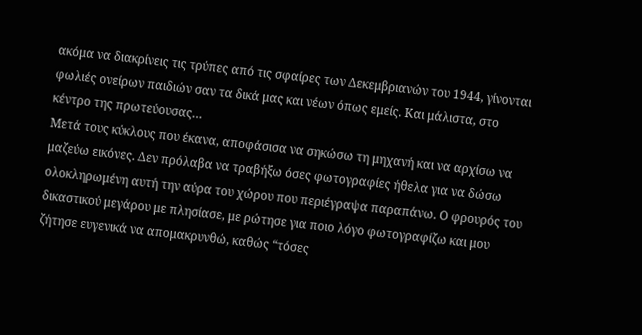ακόμα να διακρίνεις τις τρύπες από τις σφαίρες των Δεκεμβριανών του 1944, γίνονται φωλιές ονείρων παιδιών σαν τα δικά μας και νέων όπως εμείς. Και μάλιστα, στο κέντρο της πρωτεύουσας…
Μετά τους κύκλους που έκανα, αποφάσισα να σηκώσω τη μηχανή και να αρχίσω να μαζεύω εικόνες. Δεν πρόλαβα να τραβήξω όσες φωτογραφίες ήθελα για να δώσω ολοκληρωμένη αυτή την αύρα του χώρου που περιέγραψα παραπάνω. Ο φρουρός του δικαστικού μεγάρου με πλησίασε, με ρώτησε για ποιο λόγο φωτογραφίζω και μου ζήτησε ευγενικά να απομακρυνθώ, καθώς “τόσες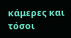κάμερες και τόσοι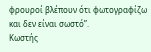φρουροί βλέπουν ότι φωτογραφίζω και δεν είναι σωστό”.
Κωστής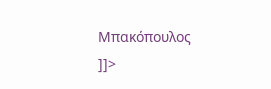Μπακόπουλος
]]>